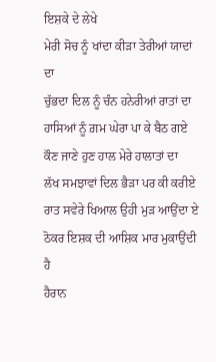ਇਸ਼ਕੇ ਦੇ ਲੇਖੇ
ਮੇਰੀ ਸੋਚ ਨੂੰ ਖਾਂਦਾ ਕੀੜਾ ਤੇਰੀਆਂ ਯਾਦਾਂ ਦਾ
ਚੁੱਭਦਾ ਦਿਲ ਨੂੰ ਚੰਨ ਹਨੇਰੀਆਂ ਰਾਤਾਂ ਦਾ
ਹਾਸਿਆਂ ਨੂੰ ਗ਼ਮ ਘੇਰਾ ਪਾ ਕੇ ਬੈਠ ਗਏ
ਕੌਣ ਜਾਣੇ ਹੁਣ ਹਾਲ ਮੇਰੇ ਹਾਲਾਤਾਂ ਦਾ
ਲੱਖ ਸਮਝਾਵਾਂ ਦਿਲ ਭੈੜਾ ਪਰ ਕੀ ਕਰੀਏ
ਰਾਤ ਸਵੇਰੇ ਖਿਆਲ ਉਹੀ ਮੁੜ ਆਉਂਦਾ ਏ
ਠੋਕਰ ਇਸ਼ਕ ਦੀ ਆਸ਼ਿਕ ਮਾਰ ਮੁਕਾਉਂਦੀ ਹੈ
ਹੈਰਾਨ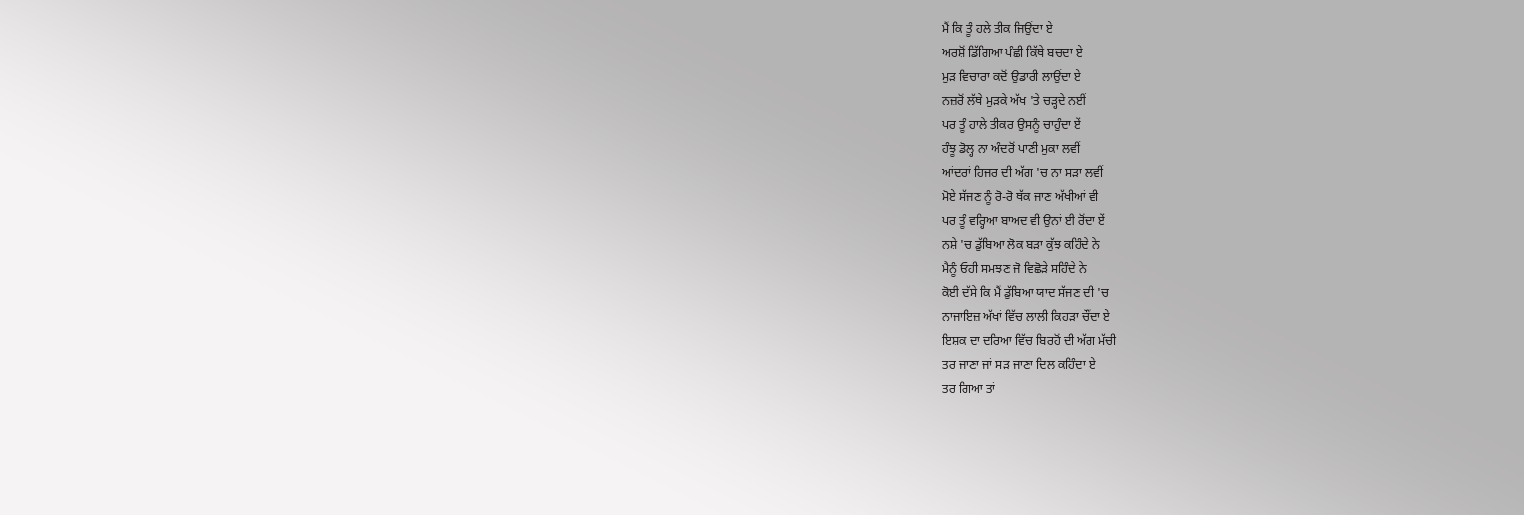ਮੈਂ ਕਿ ਤੂੰ ਹਲੇ ਤੀਕ ਜਿਉਂਦਾ ਏ
ਅਰਸ਼ੋਂ ਡਿੱਗਿਆ ਪੰਛੀ ਕਿੱਥੇ ਬਚਦਾ ਏ
ਮੁੜ ਵਿਚਾਰਾ ਕਦੋਂ ਉਡਾਰੀ ਲਾਉਂਦਾ ਏ
ਨਜ਼ਰੋਂ ਲੱਥੇ ਮੁੜਕੇ ਅੱਖ 'ਤੇ ਚੜ੍ਹਦੇ ਨਈਂ
ਪਰ ਤੂੰ ਹਾਲੇ ਤੀਕਰ ਉਸਨੂੰ ਚਾਹੁੰਦਾ ਏਂ
ਹੰਝੂ ਡੋਲ੍ਹ ਨਾ ਅੰਦਰੋਂ ਪਾਣੀ ਮੁਕਾ ਲਵੀਂ
ਆਂਦਰਾਂ ਹਿਜਰ ਦੀ ਅੱਗ 'ਚ ਨਾ ਸੜਾ ਲਵੀਂ
ਮੋਏ ਸੱਜਣ ਨੂੰ ਰੋ-ਰੋ ਥੱਕ ਜਾਣ ਅੱਖੀਆਂ ਵੀ
ਪਰ ਤੂੰ ਵਰ੍ਹਿਆ ਬਾਅਦ ਵੀ ਉਨਾਂ ਈ ਰੋਂਦਾ ਏਂ
ਨਸ਼ੇ 'ਚ ਡੁੱਬਿਆ ਲੋਕ ਬੜਾ ਕੁੱਝ ਕਹਿੰਦੇ ਨੇ
ਮੈਨੂੰ ਓਹੀ ਸਮਝਣ ਜੋ ਵਿਛੋੜੇ ਸਹਿੰਦੇ ਨੇ
ਕੋਈ ਦੱਸੇ ਕਿ ਮੈਂ ਡੁੱਬਿਆ ਯਾਦ ਸੱਜਣ ਦੀ 'ਚ
ਨਾਜਾਇਜ਼ ਅੱਖਾਂ ਵਿੱਚ ਲਾਲੀ ਕਿਹੜਾ ਚੌਂਦਾ ਏ
ਇਸ਼ਕ ਦਾ ਦਰਿਆ ਵਿੱਚ ਬਿਰਹੋਂ ਦੀ ਅੱਗ ਮੱਚੀ
ਤਰ ਜਾਣਾ ਜਾਂ ਸੜ ਜਾਣਾ ਦਿਲ ਕਹਿੰਦਾ ਏ
ਤਰ ਗਿਆ ਤਾਂ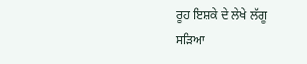ਰੂਹ ਇਸ਼ਕੇ ਦੇ ਲੇਖੇ ਲੱਗੂ
ਸੜਿਆ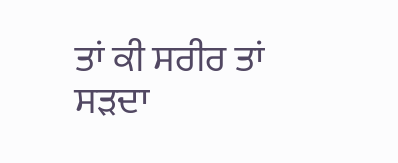ਤਾਂ ਕੀ ਸਰੀਰ ਤਾਂ ਸੜਦਾ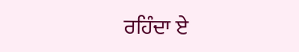ਰਹਿੰਦਾ ਏ